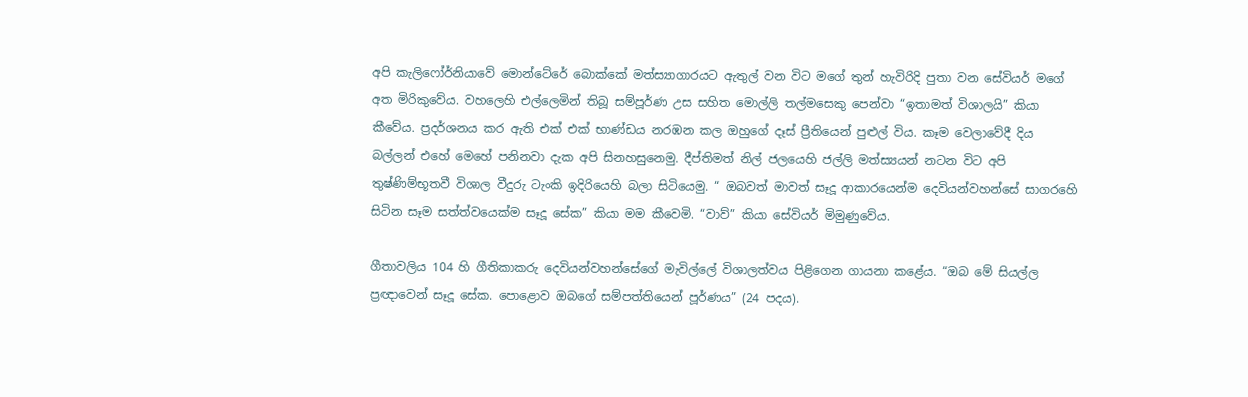අපි කැලිෆෝර්නියාවේ මොන්ටේරේ බොක්කේ මත්ස්‍යාගාරයට ඇතුල් වන විට මගේ තුන් හැවිරිදි පුතා වන සේවියර් මගේ අත මිරිකුවේය. වහලෙහි එල්ලෙමින් තිබූ සම්පූර්ණ උස සහිත මොල්ලි තල්මසෙකු පෙන්වා “ඉතාමත් විශාලයි” කියා කීවේය. ප්‍රදර්ශනය කර ඇති එක් එක් භාණ්ඩය නරඹන කල ඔහුගේ දෑස් ප්‍රීතියෙන් පුළුල් විය. කෑම වෙලාවේදී දිය බල්ලන් එහේ මෙහේ පනිනවා දැක අපි සිනහසුනෙමු. දීප්තිමත් නිල් ජලයෙහි ජල්ලි මත්ස්‍යයන් නටන විට අපි තුෂ්ණිම්භූතවී විශාල වීදුරු ටැංකි ඉදිරියෙහි බලා සිටියෙමු. “ ඔබවත් මාවත් සෑදූ ආකාරයෙන්ම දෙවියන්වහන්සේ සාගරහෙි සිටින සෑම සත්ත්වයෙක්ම සෑදූ සේක” කියා මම කීවෙමි. “වාව්” කියා සේවියර් මිමුණුවේය.

ගීතාවලිය 104 හි ගීතිකාකරු දෙවියන්වහන්සේගේ මැවිල්ලේ විශාලත්වය පිළිගෙන ගායනා කළේය. “ඔබ මේ සියල්ල ප්‍රඥාවෙන් සෑදූ සේක. පොළොව ඔබගේ සම්පත්තියෙන් පූර්ණය” (24 පදය).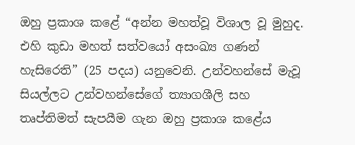ඔහු ප්‍රකාශ කළේ “අන්න මහත්වූ විශාල වූ මුහුද. එහි කුඩා මහත් සත්වයෝ අසංඛ්‍ය ගණන් හැසිරෙති” (25 පදය) යනුවෙනි. උන්වහන්සේ මැවූ සියල්ලට උන්වහන්සේගේ ත්‍යාගශීලි සහ තෘප්තිමත් සැපයීම ගැන ඔහු ප්‍රකාශ කළේය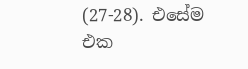(27-28). එසේම එක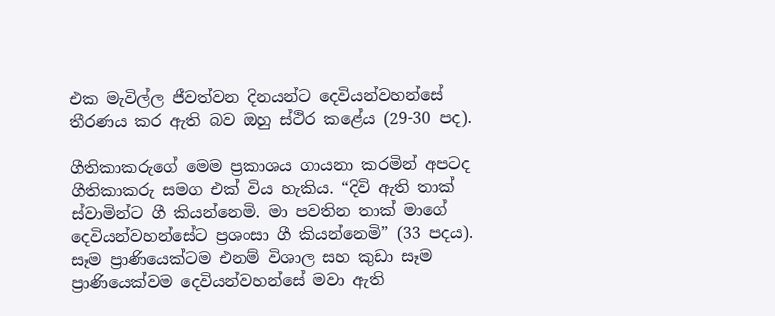එක මැවිල්ල ජීවත්වන දිනයන්ට දෙවියන්වහන්සේ තීරණය කර ඇති බව ඔහු ස්ථිර කළේය (29-30 පද).

ගීතිකාකරුගේ මෙම ප්‍රකාශය ගායනා කරමින් අපටද ගීතිකාකරු සමග එක් විය හැකිය. “දිවි ඇති තාක් ස්වාමින්ට ගී කියන්නෙමි. මා පවතින තාක් මාගේ දෙවියන්වහන්සේට ප්‍රශංසා ගී කියන්නෙමි” (33 පදය). සෑම ප්‍රාණියෙක්ටම එනම් විශාල සහ කුඩා සෑම ප්‍රාණියෙක්වම දෙවියන්වහන්සේ මවා ඇති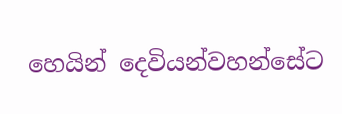හෙයින් දෙවියන්වහන්සේට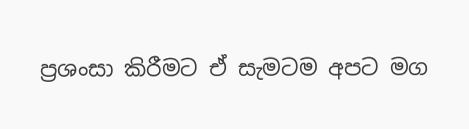ප්‍රශංසා කිරීමට ඒ සැමටම අපට මග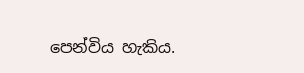පෙන්විය හැකිය.